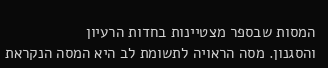המסות שבספר מצטיינות בחדות הרעיון
והסגנון. מסה הראויה לתשומת לב היא המסה הנקראת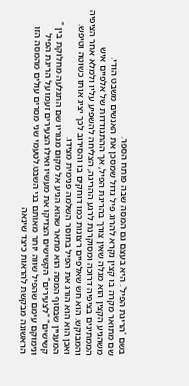בשם 'הריגת הפיל'. היא בעצם גם המסה שבה פותח הספר.
שם מתואר מקרה בו קצין נקרא להרוג פיל גדול שמסכן את האנשים משבט הודי.
משהגיע הקצין הוא מגלה שאין צורך בהריגת הפיל, אך ההתגודדות של אלפיים איש הממתינים בציפיה דרוכה ומסוקרנת לרגע ההריגה, הצליחה להשפיע עליו ולמלא אחר הציפיה והמבוקש. הוא חש שאלפיים רצונות כמו דוחקים בו והסירוב לכך יציג אותו כשוטה וטיפש. ואכן הוא הוא הורג את הפיל בחוסר השלמה פנימית מצידו.
המעניין שבסוף המסה הוא מתאר שהוא הגיע אל מקום מגוריו שם התגלעה מחלוקת בין " קשישים" "לצעירים" הקשישים הצדיקו את מעשיו ואילו הצעירים זעמו על הריגת הפיל ונימוקם עימם שהפיל שווה יותר מאותם בני השבט.לטעמי שני מסרים עולים מהמסה הזו הראשונה מבקשת להראות כיצד שינאה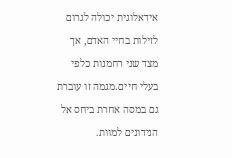אידאלוגית יכולה לגרום לזילות בחיי האדם, אך מצד שני רחמנות כלפי בעלי חיים.מגמה זו עוברת גם במסה אחרת ביחס אל הנידונים למוות.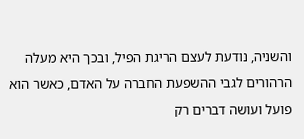והשניה, נודעת לעצם הריגת הפיל, ובכך היא מעלה הרהורים לגבי ההשפעת החברה על האדם, כאשר הוא פועל ועושה דברים רק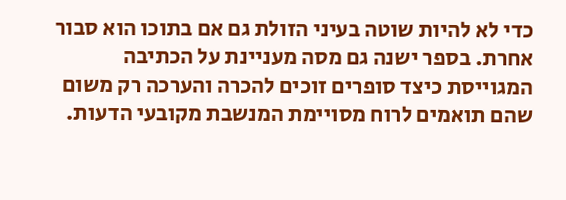כדי לא להיות שוטה בעיני הזולת גם אם בתוכו הוא סבור אחרת. בספר ישנה גם מסה מעניינת על הכתיבה המגוייסת כיצד סופרים זוכים להכרה והערכה רק משום שהם תואמים לרוח מסויימת המנשבת מקובעי הדעות.